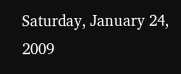Saturday, January 24, 2009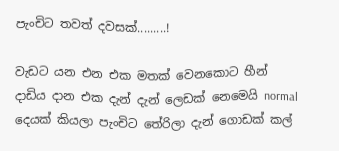පැංචිට තවත් දවසක්.........!

වැඩට යන එන එක මතක් වෙනකොට හීන් දාඩිය දාන එක දැන් දැන් ලෙඩක් නෙමෙයි normal දෙයක් කියලා පැංචිට තේරිලා දැන් ගොඩක් කල්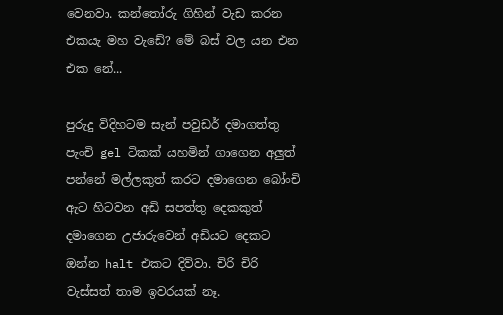වෙනවා. කන්තෝරු ගිහින් වැඩ කරන එකයැ මහ වැඩේ? මේ බස් වල යන එන එක නේ...

පුරුදු විදිහටම සැන් පවුඩර් දමාගත්තු පැංචි gel ටිකක් යහමින් ගාගෙන අලුත් පන්නේ මල්ලකුත් කරට දමාගෙන බෝංචි ඇට හිටවන අඩි සපත්තු දෙකකුත් දමාගෙන උජාරුවෙන් අඩියට දෙකට ඔන්න halt එකට දිව්වා. චිරි චිරි වැස්සත් තාම ඉවරයක් නෑ.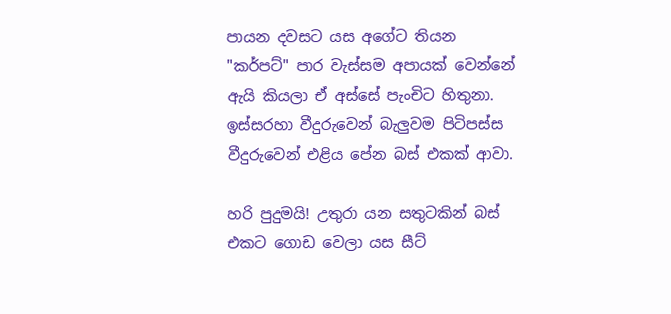පායන දවසට යස අගේට තියන "කර්පට්" පාර වැස්සම අපායක් වෙන්නේ ඇයි කියලා ඒ අස්සේ පැංචිට හිතුනා. ඉස්සරහා වීදුරුවෙන් බැලුවම පිටිපස්ස වීදුරුවෙන් එළිය පේන බස් එකක් ආවා.

හරි පුදුමයි! උතුරා යන සතුටකින් බස් එකට ගොඩ වෙලා යස සීට්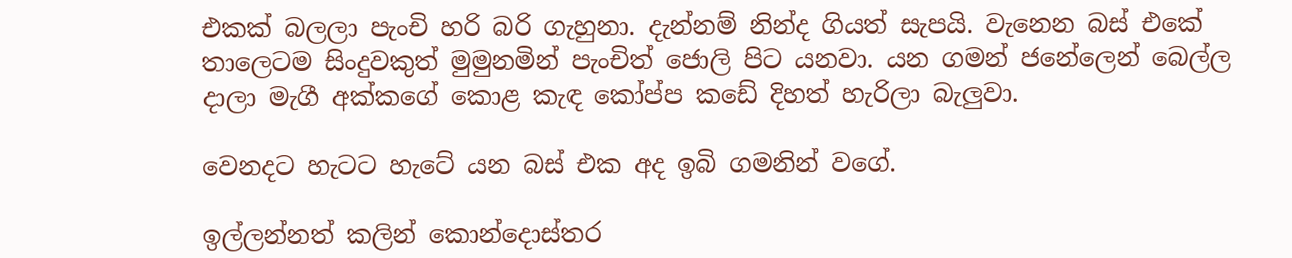එකක් බලලා පැංචි හරි බරි ගැහුනා. දැන්නම් නින්ද ගියත් සැපයි. වැනෙන බස් එකේ තාලෙටම සිංදුවකුත් මුමුනමින් පැංචිත් ‍‍ජොලි පිට යනවා. යන ගමන් ජනේලෙන් බෙල්ල දාලා මැගී අක්කගේ කොළ කැඳ කෝප්ප කඩේ දිහත් හැරිලා බැලුවා.

වෙනදට හැටට හැටේ යන බස් එක අද ඉබි ගමනින් වගේ.

ඉල්ලන්නත් කලින් කොන්දොස්තර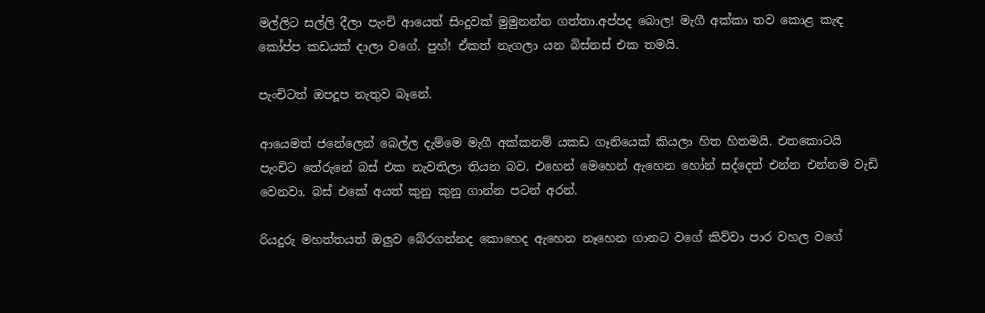මල්ලිට සල්ලි දීලා පැංචි ආයෙත් සිංදුවක් මුමුනන්න ගත්තා.අප්පද බොල! මැගී අක්කා තව කොළ කැඳ කෝප්ප කඩයක් දාලා වගේ. පුහ්! ඒකත් නැගලා යන බිස්නස් එක තමයි.

පැංචිටත් ඔපදූප නැතුව බෑනේ.

ආයෙමත් ජනේලෙන් බෙල්ල දැම්මෙ මැගී අක්කනම් යකඩ ගෑනියෙක් කියලා හිත හිතමයි. එතකොටයි පැංචිට තේරුනේ බස් එක නැවතිලා තියන බව. එහෙන් මෙහෙන් ඇහෙන හෝන් සද්දෙත් එන්න එන්නම වැඩි වෙනවා. බස් එකේ අයත් කුනු කුනු ගාන්න පටන් අරන්.

රියදුරු මහත්තයත් ඔලුව බේරගන්නද කොහෙද ඇහෙන නෑහෙන ගානට වගේ කිව්වා පාර වහල වගේ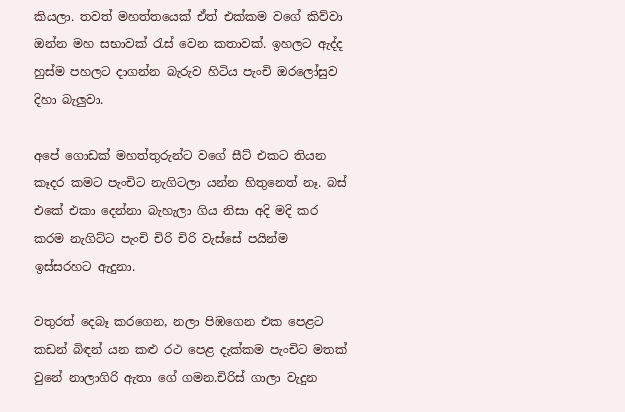කියලා. තවත් මහත්තයෙක් ඒත් එක්කම වගේ කිව්වා ඔන්න මහ සභාවක් රැස් වෙන කතාවක්. ඉහලට ඇද්ද හුස්ම පහලට දාගන්න බැරුව හිටිය පැංචි ඔරලෝසුව දිහා බැලුවා.

අපේ ගොඩක් මහත්තුරුන්ට වගේ සීට් එකට තියන කෑදර කමට පැංචිට නැගිටලා යන්න හිතුනෙත් නෑ. බස් එකේ එකා දෙන්නා බැහැලා ගිය නිසා අදි මදි කර කරම නැගිට්ට පැංචි චිරි චිරි වැස්සේ පයින්ම ඉස්සරහට ඇදුනා.

වතුරත් දෙබෑ කරගෙන, නලා පිඹගෙන එක පෙළට කඩන් බිඳන් යන කළු රථ පෙළ දැක්කම පැංචිට මතක් වුනේ නාලාගිරි ඇතා ගේ ගමන.චිරිස් ගාලා වැදුන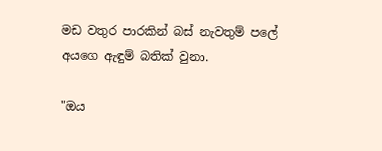මඩ වතුර පාරකින් බස් නැවතුම් ප‍ලේ අයගෙ ඇඳුම් බතික් වුනා.

"ඔය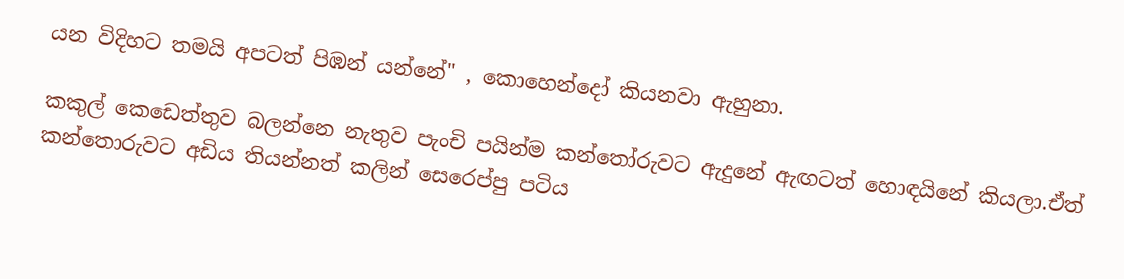යන විදිහට තමයි අපටත් පිඹන් යන්නේ" , කොහෙන්දෝ කියනවා ඇහුනා.

කකුල් කෙඩෙත්තුව බලන්නෙ නැතුව පැංචි පයින්ම කන්තෝරුවට ඇදුනේ ඇඟටත් හොඳයිනේ කියලා.ඒත් කන්තොරුවට අඩිය තියන්නත් කලින් සෙරෙප්පු පටිය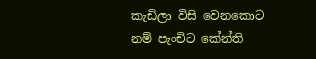කැඩිලා විසි වෙනකොට නම් පැංචිට කේන්ති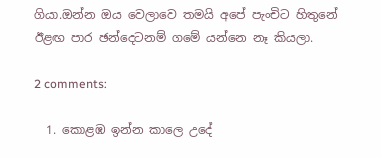ගියා.ඔන්න ඔය වෙලාවෙ තමයි අපේ පැංචිට හිතුනේ ඊළඟ පාර ඡන්දෙටනම් ගමේ යන්නෙ නෑ කියලා.

2 comments:

  1. කොළඹ ඉන්න කාලෙ උදේ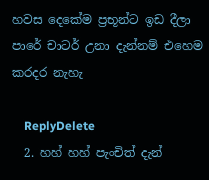හවස දෙකේම ප්‍රභූන්ට ඉඩ දීලා පාරේ චාටර් උනා දැන්නම් එහෙම කරදර නැහැ

    ReplyDelete
  2. හහ් හහ් පැංචිත් දැන්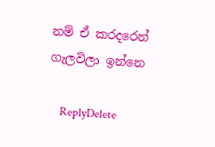නම් ඒ කරදරෙන් ගැලවිලා ඉන්නෙ

    ReplyDelete